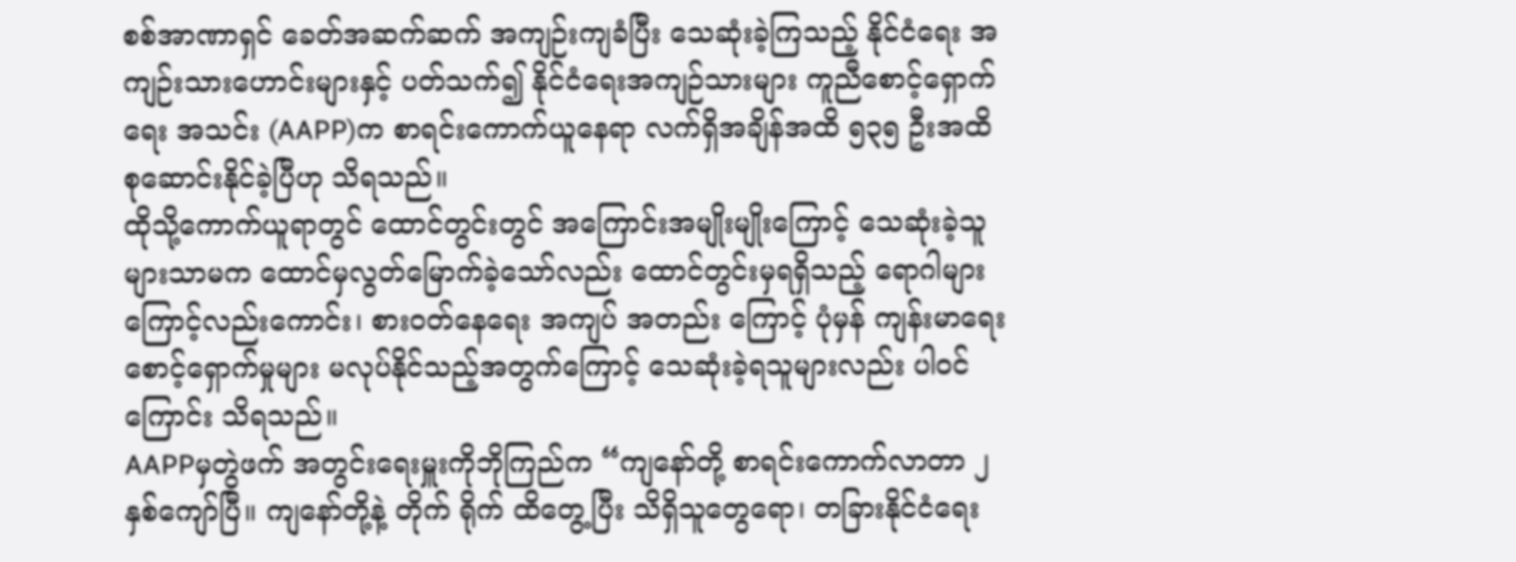စစ်အာဏာရှင် ခေတ်အဆက်ဆက် အကျဉ်းကျခံပြီး သေဆုံးခဲ့ကြသည့် နိုင်ငံရေး အကျဉ်းသားဟောင်းများနှင့် ပတ်သက်၍ နိုင်ငံရေးအကျဉ်သားများ ကူညီစောင့်ရှောက်ရေး အသင်း (AAPP)က စာရင်းကောက်ယူနေရာ လက်ရှိအချိန်အထိ ၅၃၅ ဦးအထိ စုဆောင်းနိုင်ခဲ့ပြီဟု သိရသည်။
ထိုသို့ကောက်ယူရာတွင် ထောင်တွင်းတွင် အကြောင်းအမျိုးမျိုးကြောင့် သေဆုံးခဲ့သူများသာမက ထောင်မှလွတ်မြောက်ခဲ့သော်လည်း ထောင်တွင်းမှရရှိသည့် ရောဂါများကြောင့်လည်းကောင်း၊ စားဝတ်နေရေး အကျပ် အတည်း ကြောင့် ပုံမှန် ကျန်းမာရေး စောင့်ရှောက်မှုများ မလုပ်နိုင်သည့်အတွက်ကြောင့် သေဆုံးခဲ့ရသူများလည်း ပါဝင်ကြောင်း သိရသည်။
AAPPမှတွဲဖက် အတွင်းရေးမှူးကိုဘိုကြည်က “ကျနော်တို့ စာရင်းကောက်လာတာ ၂ နှစ်ကျော်ပြီ။ ကျနော်တို့နဲ့ တိုက် ရိုက် ထိတွေ့ပြီး သိရှိသူတွေရော၊ တခြားနိုင်ငံရေး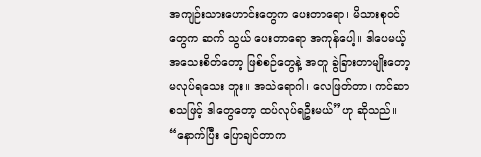အကျဉ်းသားဟောင်းတွေက ပေးတာရော၊ မိသားစုဝင်တွေက ဆက် သွယ် ပေးတာရော အကုန်ပေါ့။ ဒါပေမယ့် အသေးစိတ်တော့ ဖြစ်စဉ်တွေနဲ့ အတူ ခွဲခြားတာမျိုးတော့ မလုပ်ရသေး ဘူး။ အသဲရောဂါ၊ လေဖြတ်တာ၊ ကင်ဆာ စသဖြင့် ဒါတွေတော့ ထပ်လုပ်ရဦးမယ်”ဟု ဆိုသည်။
“နောက်ပြီး ပြောချင်တာက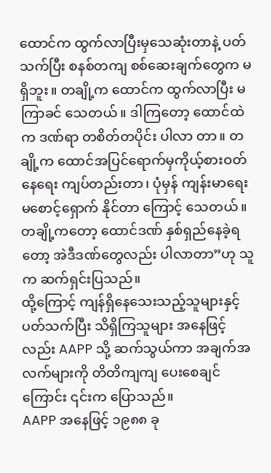ထောင်က ထွက်လာပြီးမှသေဆုံးတာနဲ့ ပတ်သက်ပြီး စနစ်တကျ စစ်ဆေးချက်တွေက မရှိဘူး။ တချို့က ထောင်က ထွက်လာပြီး မကြာခင် သေတယ်။ ဒါကြတော့ ထောင်ထဲက ဒဏ်ရာ တစိတ်တပိုင်း ပါလာ တာ။ တချို့က ထောင်အပြင်ရောက်မှကိုယ့်စားဝတ်နေရေး ကျပ်တည်းတာ၊ ပုံမှန် ကျန်းမာရေး မစောင့်ရှောက် နိုင်တာ ကြောင့် သေတယ်။ တချို့ကတော့ ထောင်ဒဏ် နှစ်ရှည်နေခဲ့ရတော့ အဲဒီဒဏ်တွေလည်း ပါလာတာ”ဟု သူက ဆက်ရှင်းပြသည်။
ထို့ကြောင့် ကျန်ရှိနေသေးသည့်သူများနှင့် ပတ်သက်ပြီး သိရှိကြသူများ အနေဖြင့်လည်း AAPP သို့ ဆက်သွယ်ကာ အချက်အလက်များကို တိတိကျကျ ပေးစေချင်ကြောင်း ၎င်းက ပြောသည်။
AAPP အနေဖြင့် ၁၉၈၈ ခု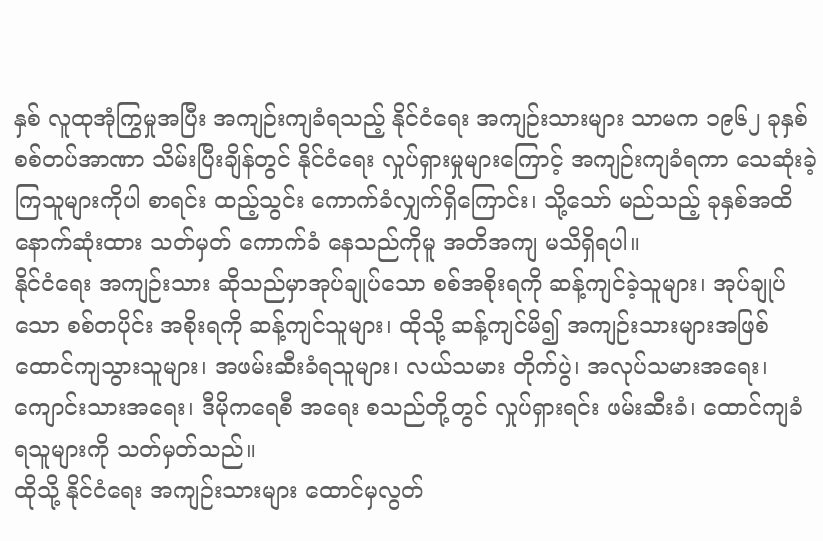နှစ် လူထုအုံကြွမှုအပြီး အကျဉ်းကျခံရသည့် နိုင်ငံရေး အကျဉ်းသားများ သာမက ၁၉၆၂ ခုနှစ် စစ်တပ်အာဏာ သိမ်းပြီးချိန်တွင် နိုင်ငံရေး လှုပ်ရှားမှုများကြောင့် အကျဉ်းကျခံရကာ သေဆုံးခဲ့ကြသူများကိုပါ စာရင်း ထည့်သွင်း ကောက်ခံလျှက်ရှိကြောင်း၊ သို့သော် မည်သည့် ခုနှစ်အထိ နောက်ဆုံးထား သတ်မှတ် ကောက်ခံ နေသည်ကိုမူ အတိအကျ မသိရှိရပါ။
နိုင်ငံရေး အကျဉ်းသား ဆိုသည်မှာအုပ်ချုပ်သော စစ်အစိုးရကို ဆန့်ကျင်ခဲ့သူများ၊ အုပ်ချုပ်သော စစ်တပိုင်း အစိုးရကို ဆန့်ကျင်သူများ၊ ထိုသို့ ဆန့်ကျင်မိ၍ အကျဉ်းသားများအဖြစ် ထောင်ကျသွားသူများ၊ အဖမ်းဆီးခံရသူများ၊ လယ်သမား တိုက်ပွဲ၊ အလုပ်သမားအရေး၊ ကျောင်းသားအရေး၊ ဒီမိုကရေစီ အရေး စသည်တို့တွင် လှုပ်ရှားရင်း ဖမ်းဆီးခံ၊ ထောင်ကျခံ ရသူများကို သတ်မှတ်သည်။
ထိုသို့ နိုင်ငံရေး အကျဉ်းသားများ ထောင်မှလွတ်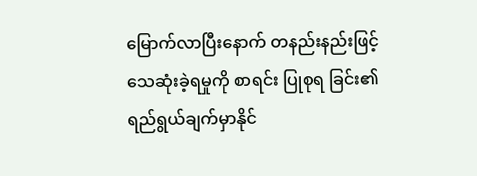မြောက်လာပြီးနောက် တနည်းနည်းဖြင့် သေဆုံးခဲ့ရမှုကို စာရင်း ပြုစုရ ခြင်း၏ ရည်ရွယ်ချက်မှာနိုင်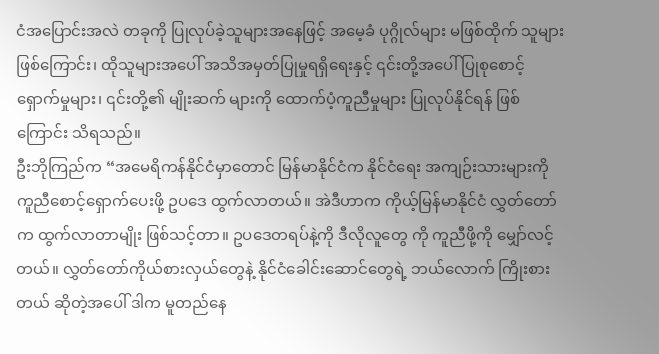ငံအပြောင်းအလဲ တခုကို ပြုလုပ်ခဲ့သူများအနေဖြင့် အမေ့ခံ ပုဂ္ဂိုလ်များ မဖြစ်ထိုက် သူများ ဖြစ်ကြောင်း၊ ထိုသူများအပေါ် အသိအမှတ်ပြုမှုရရှိရေးနှင့် ၎င်းတို့အပေါ် ပြုစုစောင့်ရှောက်မှုများ၊ ၎င်းတို့၏ မျိုးဆက် များကို ထောက်ပံ့ကူညီမှုများ ပြုလုပ်နိုင်ရန် ဖြစ်ကြောင်း သိရသည်။
ဦးဘိုကြည်က “အမေရိကန်နိုင်ငံမှာတောင် မြန်မာနိုင်ငံက နိုင်ငံရေး အကျဉ်းသားများကို ကူညီစောင့်ရှောက်ပေးဖို့ ဥပဒေ ထွက်လာတယ်။ အဲဒီဟာက ကိုယ့်မြန်မာနိုင်ငံ လွှတ်တော်က ထွက်လာတာမျိုး ဖြစ်သင့်တာ။ ဥပဒေတရပ်နဲ့ကို ဒီလိုလူတွေ ကို ကူညီဖို့ကို မျှော်လင့်တယ်။ လွှတ်တော်ကိုယ်စားလှယ်တွေနဲ့ နိုင်ငံခေါင်းဆောင်တွေရဲ့ ဘယ်လောက် ကြိုးစားတယ် ဆိုတဲ့အပေါ် ဒါက မူတည်နေ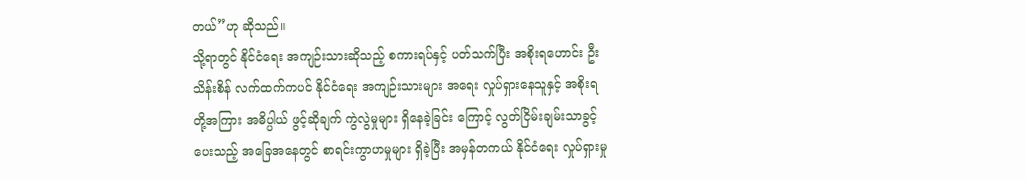တယ်”ဟု ဆိုသည်။
သို့ရာတွင် နိုင်ငံရေး အကျဉ်းသားဆိုသည့် စကားရပ်နှင့် ပတ်သက်ပြီး အစိုးရဟောင်း ဦးသိန်းစိန် လက်ထက်ကပင် နိုင်ငံရေး အကျဉ်းသားများ အရေး လှုပ်ရှားနေသူနှင့် အစိုးရတို့အကြား အဓိပ္ပါယ် ဖွင့်ဆိုချက် ကွဲလွဲမှုများ ရှိနေခဲ့ခြင်း ကြောင့် လွတ်ငြိမ်းချမ်းသာခွင့် ပေးသည့် အခြေအနေတွင် စာရင်းကွာဟမှုများ ရှိခဲ့ပြီး အမှန်တကယ် နိုင်ငံရေး လှုပ်ရှားမှု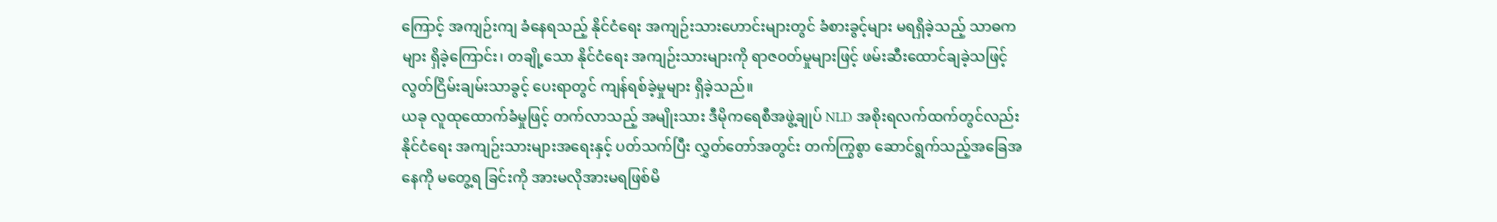ကြောင့် အကျဉ်းကျ ခံနေရသည့် နိုင်ငံရေး အကျဉ်းသားဟောင်းများတွင် ခံစားခွင့်များ မရရှိခဲ့သည့် သာဓကများ ရှိခဲ့ကြောင်း၊ တချို့သော နိုင်ငံရေး အကျဉ်းသားများကို ရာဇဝတ်မှုများဖြင့် ဖမ်းဆီးထောင်ချခဲ့သဖြင့် လွတ်ငြိမ်းချမ်းသာခွင့် ပေးရာတွင် ကျန်ရစ်ခဲ့မှုများ ရှိခဲ့သည်။
ယခု လူထုထောက်ခံမှုဖြင့် တက်လာသည့် အမျိုးသား ဒီမိုကရေစီအဖွဲ့ချုပ် NLD အစိုးရလက်ထက်တွင်လည်း နိုင်ငံရေး အကျဉ်းသားများအရေးနှင့် ပတ်သက်ပြီး လွှတ်တော်အတွင်း တက်ကြွစွာ ဆောင်ရွက်သည့်အခြေအနေကို မတွေ့ရ ခြင်းကို အားမလိုအားမရဖြစ်မိ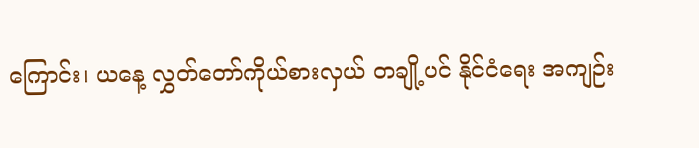ကြောင်း၊ ယနေ့ လွှတ်တော်ကိုယ်စားလှယ် တချို့ပင် နိုင်ငံရေး အကျဉ်း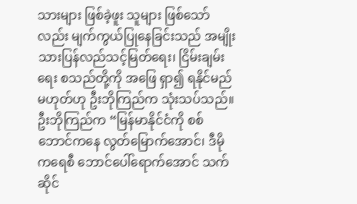သားများ ဖြစ်ခဲ့ဖူး သူများ ဖြစ်သော်လည်း မျက်ကွယ်ပြုနေခြင်းသည် အမျိုးသားပြန်လည်သင့်မြတ်ရေး၊ ငြိမ်းချမ်းရေး စသည်တို့ကို အဖြေ ရှာ၍ ရနိုင်မည်မဟုတ်ဟု ဦးဘိုကြည်က သုံးသပ်သည်။
ဦးဘိုကြည်က “မြန်မာနိုင်ငံကို စစ်ဘောင်ကနေ လွတ်မြောက်အောင်၊ ဒီမိုကရေစီ ဘောင်ပေါ်ရောက်အောင် သက်ဆိုင်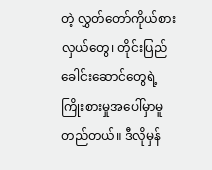တဲ့ လွှတ်တော်ကိုယ်စားလှယ်တွေ၊ တိုင်းပြည်ခေါင်းဆောင်တွေရဲ့ ကြိုးစားမှုအပေါ်မှာမူတည်တယ်။ ဒီလိုမှန်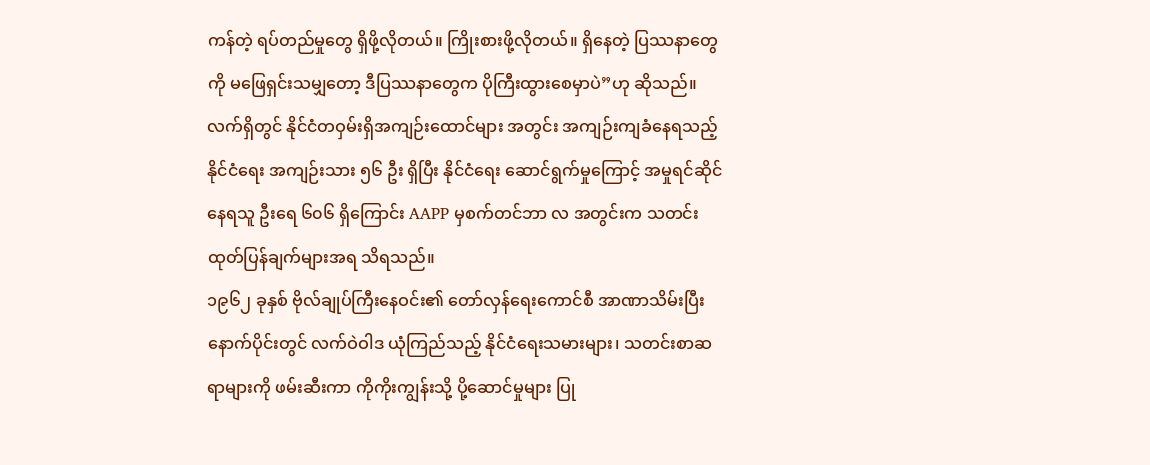ကန်တဲ့ ရပ်တည်မှုတွေ ရှိဖို့လိုတယ်။ ကြိုးစားဖို့လိုတယ်။ ရှိနေတဲ့ ပြဿနာတွေကို မဖြေရှင်းသမျှတော့ ဒီပြဿနာတွေက ပိုကြီးထွားစေမှာပဲ”ဟု ဆိုသည်။
လက်ရှိတွင် နိုင်ငံတဝှမ်းရှိအကျဉ်းထောင်များ အတွင်း အကျဉ်းကျခံနေရသည့် နိုင်ငံရေး အကျဉ်းသား ၅၆ ဦး ရှိပြီး နိုင်ငံရေး ဆောင်ရွက်မှုကြောင့် အမှုရင်ဆိုင်နေရသူ ဦးရေ ၆၀၆ ရှိကြောင်း AAPP မှစက်တင်ဘာ လ အတွင်းက သတင်းထုတ်ပြန်ချက်များအရ သိရသည်။
၁၉၆၂ ခုနှစ် ဗိုလ်ချုပ်ကြီးနေဝင်း၏ တော်လှန်ရေးကောင်စီ အာဏာသိမ်းပြီးနောက်ပိုင်းတွင် လက်ဝဲဝါဒ ယုံကြည်သည့် နိုင်ငံရေးသမားများ၊ သတင်းစာဆရာများကို ဖမ်းဆီးကာ ကိုကိုးကျွန်းသို့ ပို့ဆောင်မှုများ ပြု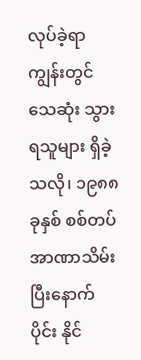လုပ်ခဲ့ရာ ကျွန်းတွင် သေဆုံး သွားရသူများ ရှိခဲ့သလို၊ ၁၉၈၈ ခုနှစ် စစ်တပ်အာဏာသိမ်းပြီးနောက်ပိုင်း နိုင်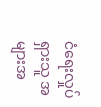ငံရေးလှုပ်ရှားသူ အများအ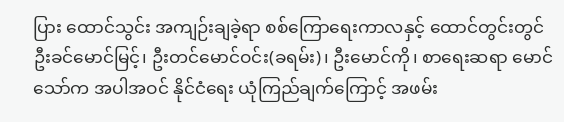ပြား ထောင်သွင်း အကျဉ်းချခဲ့ရာ စစ်ကြောရေးကာလနှင့် ထောင်တွင်းတွင် ဦးခင်မောင်မြင့်၊ ဦးတင်မောင်ဝင်း(ခရမ်း)၊ ဦးမောင်ကို၊ စာရေးဆရာ မောင်သော်က အပါအဝင် နိုင်ငံရေး ယုံကြည်ချက်ကြောင့် အဖမ်း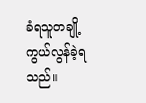ခံရသူတချို့ ကွယ်လွန်ခဲ့ရသည်။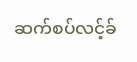ဆက်စပ်လင့်ခ်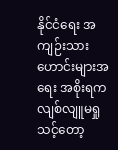နိုင်ငံရေး အကျဉ်းသားဟောင်းများအရေး အစိုးရက လျစ်လျူမရှုသင့်တော့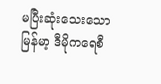မပြီးဆုံးသေးသော မြန်မာ့ ဒီမိုကရေစီ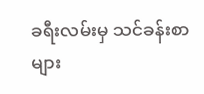ခရီးလမ်းမှ သင်ခန်းစာများ